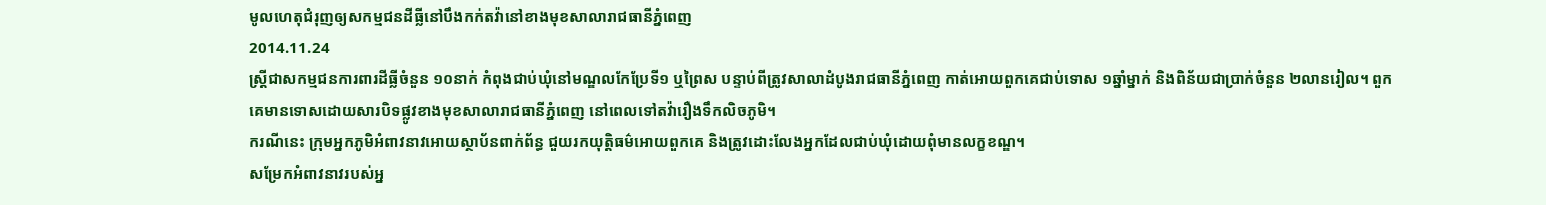មូលហេតុជំរុញឲ្យសកម្មជនដីធ្លីនៅបឹងកក់តវ៉ានៅខាងមុខសាលារាជធានីភ្នំពេញ
2014.11.24
ស្ត្រីជាសកម្មជនការពារដីធ្លីចំនួន ១០នាក់ កំពុងជាប់ឃុំនៅមណ្ឌលកែប្រែទី១ ឬព្រៃស បន្ទាប់ពីត្រូវសាលាដំបូងរាជធានីភ្នំពេញ កាត់អោយពួកគេជាប់ទោស ១ឆ្នាំម្នាក់ និងពិន័យជាប្រាក់ចំនួន ២លានរៀល។ ពួកគេមានទោសដោយសារបិទផ្លូវខាងមុខសាលារាជធានីភ្នំពេញ នៅពេលទៅតវ៉ារឿងទឹកលិចភូមិ។
ករណីនេះ ក្រុមអ្នកភូមិអំពាវនាវអោយស្ថាប័នពាក់ព័ន្ធ ជួយរកយុត្តិធម៌អោយពួកគេ និងត្រូវដោះលែងអ្នកដែលជាប់ឃុំដោយពុំមានលក្ខខណ្ឌ។
សម្រែកអំពាវនាវរបស់អ្ន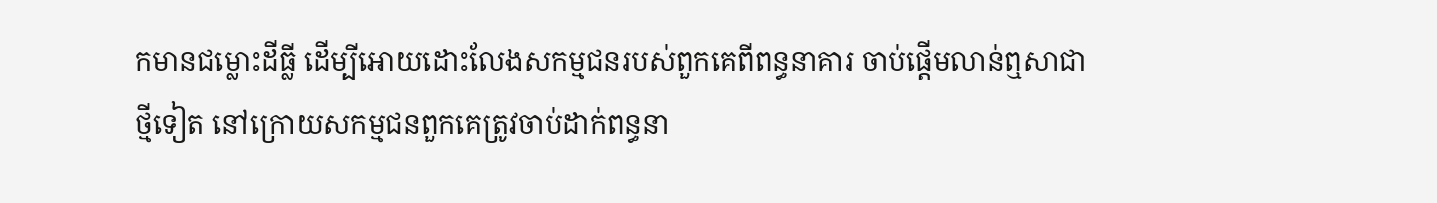កមានជម្លោះដីធ្លី ដើម្បីអោយដោះលែងសកម្មជនរបស់ពួកគេពីពន្ធនាគារ ចាប់ផ្ដើមលាន់ឮសាជាថ្មីទៀត នៅក្រោយសកម្មជនពួកគេត្រូវចាប់ដាក់ពន្ធនា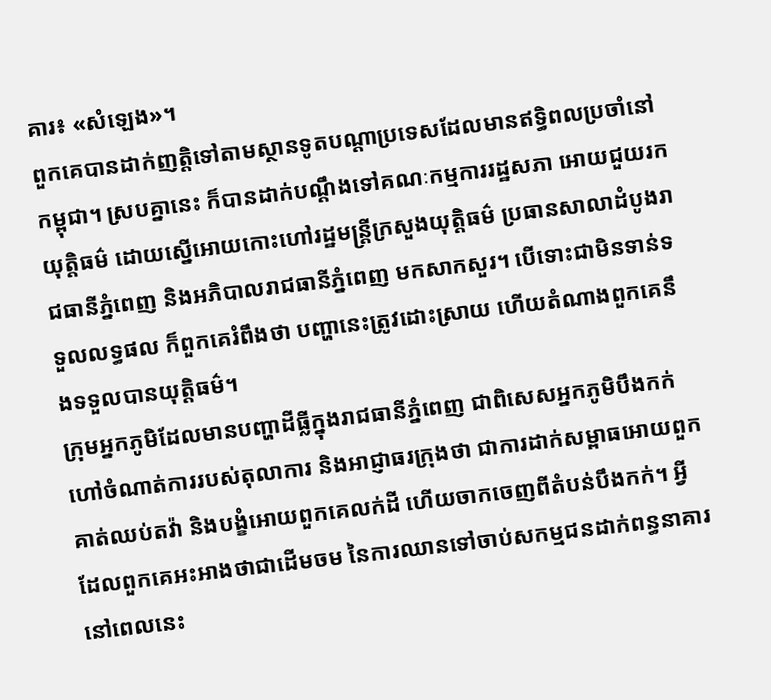គារ៖ «សំឡេង»។
ពួកគេបានដាក់ញត្តិទៅតាមស្ថានទូតបណ្ដាប្រទេសដែលមានឥទ្ធិពលប្រចាំនៅកម្ពុជា។ ស្របគ្នានេះ ក៏បានដាក់បណ្ដឹងទៅគណៈកម្មការរដ្ឋសភា អោយជួយរកយុត្តិធម៌ ដោយស្នើអោយកោះហៅរដ្ឋមន្ត្រីក្រសួងយុត្តិធម៌ ប្រធានសាលាដំបូងរាជធានីភ្នំពេញ និងអភិបាលរាជធានីភ្នំពេញ មកសាកសួរ។ បើទោះជាមិនទាន់ទទួលលទ្ធផល ក៏ពួកគេរំពឹងថា បញ្ហានេះត្រូវដោះស្រាយ ហើយតំណាងពួកគេនឹងទទួលបានយុត្តិធម៌។
ក្រុមអ្នកភូមិដែលមានបញ្ហាដីធ្លីក្នុងរាជធានីភ្នំពេញ ជាពិសេសអ្នកភូមិបឹងកក់ ហៅចំណាត់ការរបស់តុលាការ និងអាជ្ញាធរក្រុងថា ជាការដាក់សម្ពាធអោយពួកគាត់ឈប់តវ៉ា និងបង្ខំអោយពួកគេលក់ដី ហើយចាកចេញពីតំបន់បឹងកក់។ អ្វីដែលពួកគេអះអាងថាជាដើមចម នៃការឈានទៅចាប់សកម្មជនដាក់ពន្ធនាគារនៅពេលនេះ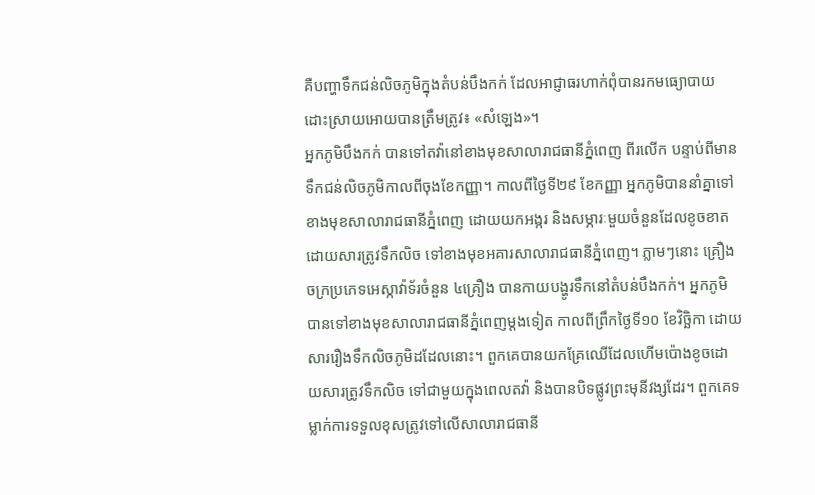គឺបញ្ហាទឹកជន់លិចភូមិក្នុងតំបន់បឹងកក់ ដែលអាជ្ញាធរហាក់ពុំបានរកមធ្យោបាយដោះស្រាយអោយបានត្រឹមត្រូវ៖ «សំឡេង»។
អ្នកភូមិបឹងកក់ បានទៅតវ៉ានៅខាងមុខសាលារាជធានីភ្នំពេញ ពីរលើក បន្ទាប់ពីមានទឹកជន់លិចភូមិកាលពីចុងខែកញ្ញា។ កាលពីថ្ងៃទី២៩ ខែកញ្ញា អ្នកភូមិបាននាំគ្នាទៅខាងមុខសាលារាជធានីភ្នំពេញ ដោយយកអង្ករ និងសម្ភារៈមួយចំនួនដែលខូចខាតដោយសារត្រូវទឹកលិច ទៅខាងមុខអគារសាលារាជធានីភ្នំពេញ។ ភ្លាមៗនោះ គ្រឿងចក្រប្រភេទអេស្កាវ៉ាទ័រចំនួន ៤គ្រឿង បានកាយបង្ហូរទឹកនៅតំបន់បឹងកក់។ អ្នកភូមិបានទៅខាងមុខសាលារាជធានីភ្នំពេញម្ដងទៀត កាលពីព្រឹកថ្ងៃទី១០ ខែវិច្ឆិកា ដោយសាររឿងទឹកលិចភូមិដដែលនោះ។ ពួកគេបានយកគ្រែឈើដែលហើមប៉ោងខូចដោយសារត្រូវទឹកលិច ទៅជាមួយក្នុងពេលតវ៉ា និងបានបិទផ្លូវព្រះមុនីវង្សដែរ។ ពួកគេទម្លាក់ការទទួលខុសត្រូវទៅលើសាលារាជធានី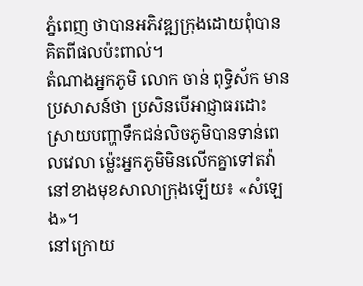ភ្នំពេញ ថាបានអភិវឌ្ឍក្រុងដោយពុំបានគិតពីផលប៉ះពាល់។
តំណាងអ្នកភូមិ លោក ចាន់ ពុទ្ធិស័ក មានប្រសាសន៍ថា ប្រសិនបើអាជ្ញាធរដោះស្រាយបញ្ហាទឹកជន់លិចភូមិបានទាន់ពេលវេលា ម្ល៉េះអ្នកភូមិមិនលើកគ្នាទៅតវ៉ានៅខាងមុខសាលាក្រុងឡើយ៖ «សំឡេង»។
នៅក្រោយ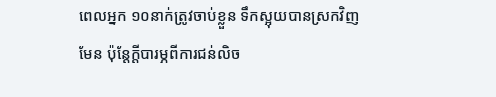ពេលអ្នក ១០នាក់ត្រូវចាប់ខ្លួន ទឹកស្អុយបានស្រកវិញមែន ប៉ុន្តែក្តីបារម្ភពីការជន់លិច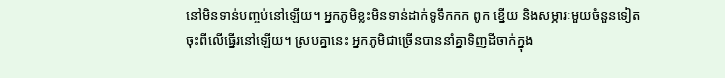នៅមិនទាន់បញ្ចប់នៅឡើយ។ អ្នកភូមិខ្លះមិនទាន់ដាក់ទូទឹកកក ពូក ខ្នើយ និងសម្ភារៈមួយចំនួនទៀតចុះពីលើធ្នើរនៅឡើយ។ ស្របគ្នានេះ អ្នកភូមិជាច្រើនបាននាំគ្នាទិញដីចាក់ក្នុង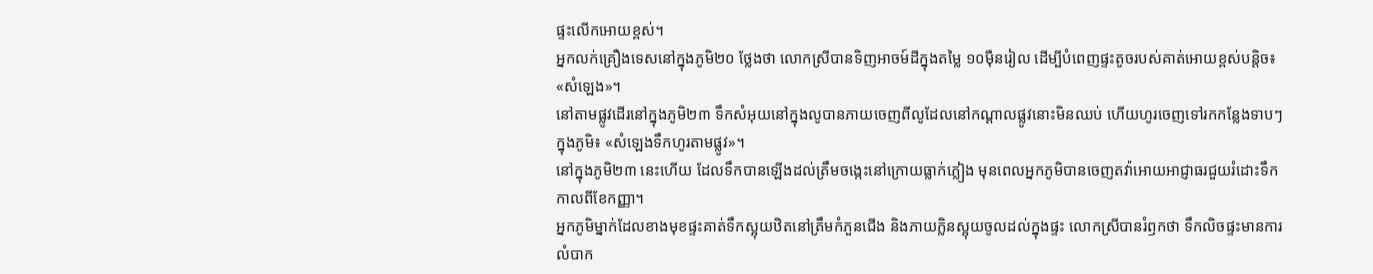ផ្ទះលើកអោយខ្ពស់។
អ្នកលក់គ្រឿងទេសនៅក្នុងភូមិ២០ ថ្លែងថា លោកស្រីបានទិញអាចម៍ដីក្នុងតម្លៃ ១០ម៉ឺនរៀល ដើម្បីបំពេញផ្ទះតូចរបស់គាត់អោយខ្ពស់បន្តិច៖ «សំឡេង»។
នៅតាមផ្លូវដើរនៅក្នុងភូមិ២៣ ទឹកសំអុយនៅក្នុងលូបានភាយចេញពីលូដែលនៅកណ្ដាលផ្លូវនោះមិនឈប់ ហើយហូរចេញទៅរកកន្លែងទាបៗក្នុងភូមិ៖ «សំឡេងទឹកហូរតាមផ្លូវ»។
នៅក្នុងភូមិ២៣ នេះហើយ ដែលទឹកបានឡើងដល់ត្រឹមចង្កេះនៅក្រោយធ្លាក់ភ្លៀង មុនពេលអ្នកភូមិបានចេញតវ៉ាអោយអាជ្ញាធរជួយរំដោះទឹក កាលពីខែកញ្ញា។
អ្នកភូមិម្នាក់ដែលខាងមុខផ្ទះគាត់ទឹកស្អុយឋិតនៅត្រឹមកំភួនជើង និងភាយក្លិនស្អុយចូលដល់ក្នុងផ្ទះ លោកស្រីបានរំឭកថា ទឹកលិចផ្ទះមានការលំបាក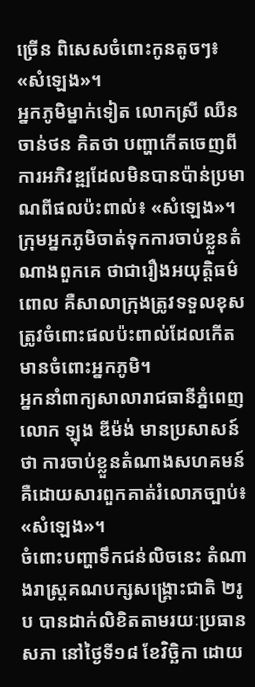ច្រើន ពិសេសចំពោះកូនតូចៗ៖ «សំឡេង»។
អ្នកភូមិម្នាក់ទៀត លោកស្រី ឈឺន ចាន់ថន គិតថា បញ្ហាកើតចេញពីការអភិវឌ្ឍដែលមិនបានប៉ាន់ប្រមាណពីផលប៉ះពាល់៖ «សំឡេង»។
ក្រុមអ្នកភូមិចាត់ទុកការចាប់ខ្លួនតំណាងពួកគេ ថាជារឿងអយុត្តិធម៌ ពោល គឺសាលាក្រុងត្រូវទទួលខុសត្រូវចំពោះផលប៉ះពាល់ដែលកើតមានចំពោះអ្នកភូមិ។
អ្នកនាំពាក្យសាលារាជធានីភ្នំពេញ លោក ឡុង ឌីម៉ង់ មានប្រសាសន៍ថា ការចាប់ខ្លួនតំណាងសហគមន៍ គឺដោយសារពួកគាត់រំលោភច្បាប់៖ «សំឡេង»។
ចំពោះបញ្ហាទឹកជន់លិចនេះ តំណាងរាស្ត្រគណបក្សសង្គ្រោះជាតិ ២រូប បានដាក់លិខិតតាមរយៈប្រធានសភា នៅថ្ងៃទី១៨ ខែវិច្ឆិកា ដោយ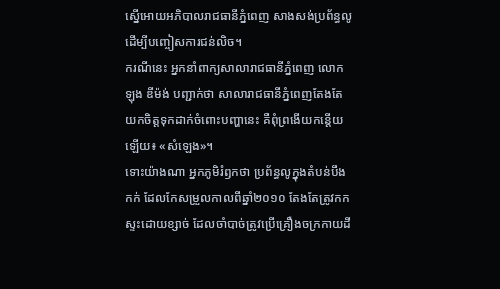ស្នើអោយអភិបាលរាជធានីភ្នំពេញ សាងសង់ប្រព័ន្ធលូដើម្បីបញ្ចៀសការជន់លិច។
ករណីនេះ អ្នកនាំពាក្យសាលារាជធានីភ្នំពេញ លោក ឡុង ឌីម៉ង់ បញ្ជាក់ថា សាលារាជធានីភ្នំពេញតែងតែយកចិត្តទុកដាក់ចំពោះបញ្ហានេះ គឺពុំព្រងើយកន្តើយឡើយ៖ «សំឡេង»។
ទោះយ៉ាងណា អ្នកភូមិរំឭកថា ប្រព័ន្ធលូក្នុងតំបន់បឹងកក់ ដែលកែសម្រួលកាលពីឆ្នាំ២០១០ តែងតែត្រូវកកស្ទះដោយខ្សាច់ ដែលចាំបាច់ត្រូវប្រើគ្រឿងចក្រកាយដី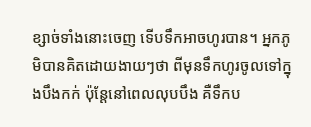ខ្សាច់ទាំងនោះចេញ ទើបទឹកអាចហូរបាន។ អ្នកភូមិបានគិតដោយងាយៗថា ពីមុនទឹកហូរចូលទៅក្នុងបឹងកក់ ប៉ុន្តែនៅពេលលុបបឹង គឺទឹកប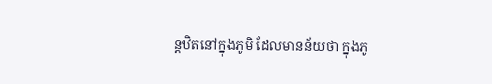ន្តឋិតនៅក្នុងភូមិ ដែលមានន័យថា ក្នុងភូ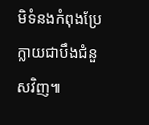មិទំនងកំពុងប្រែក្លាយជាបឹងជំនួសវិញ៕